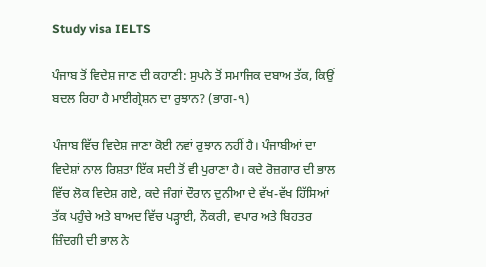Study visa IELTS

ਪੰਜਾਬ ਤੋਂ ਵਿਦੇਸ਼ ਜਾਣ ਦੀ ਕਹਾਣੀ: ਸੁਪਨੇ ਤੋਂ ਸਮਾਜਿਕ ਦਬਾਅ ਤੱਕ, ਕਿਉਂ ਬਦਲ ਰਿਹਾ ਹੈ ਮਾਈਗ੍ਰੇਸ਼ਨ ਦਾ ਰੁਝਾਨ? (ਭਾਗ-੧)

ਪੰਜਾਬ ਵਿੱਚ ਵਿਦੇਸ਼ ਜਾਣਾ ਕੋਈ ਨਵਾਂ ਰੁਝਾਨ ਨਹੀਂ ਹੈ। ਪੰਜਾਬੀਆਂ ਦਾ ਵਿਦੇਸ਼ਾਂ ਨਾਲ ਰਿਸ਼ਤਾ ਇੱਕ ਸਦੀ ਤੋਂ ਵੀ ਪੁਰਾਣਾ ਹੈ। ਕਦੇ ਰੋਜ਼ਗਾਰ ਦੀ ਭਾਲ ਵਿੱਚ ਲੋਕ ਵਿਦੇਸ਼ ਗਏ, ਕਦੇ ਜੰਗਾਂ ਦੌਰਾਨ ਦੁਨੀਆ ਦੇ ਵੱਖ-ਵੱਖ ਹਿੱਸਿਆਂ ਤੱਕ ਪਹੁੰਚੇ ਅਤੇ ਬਾਅਦ ਵਿੱਚ ਪੜ੍ਹਾਈ, ਨੌਕਰੀ, ਵਪਾਰ ਅਤੇ ਬਿਹਤਰ ਜ਼ਿੰਦਗੀ ਦੀ ਭਾਲ ਨੇ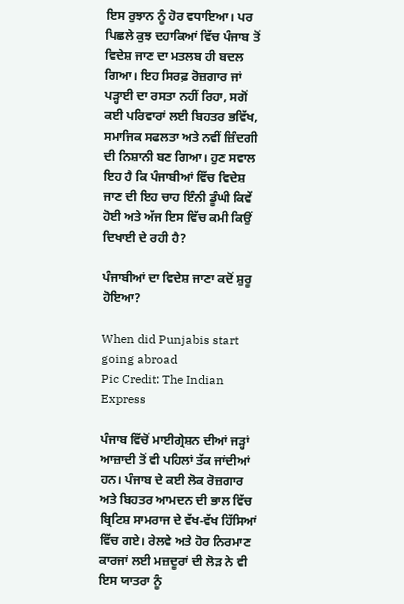ਇਸ ਰੁਝਾਨ ਨੂੰ ਹੋਰ ਵਧਾਇਆ। ਪਰ ਪਿਛਲੇ ਕੁਝ ਦਹਾਕਿਆਂ ਵਿੱਚ ਪੰਜਾਬ ਤੋਂ ਵਿਦੇਸ਼ ਜਾਣ ਦਾ ਮਤਲਬ ਹੀ ਬਦਲ ਗਿਆ। ਇਹ ਸਿਰਫ਼ ਰੋਜ਼ਗਾਰ ਜਾਂ ਪੜ੍ਹਾਈ ਦਾ ਰਸਤਾ ਨਹੀਂ ਰਿਹਾ, ਸਗੋਂ ਕਈ ਪਰਿਵਾਰਾਂ ਲਈ ਬਿਹਤਰ ਭਵਿੱਖ, ਸਮਾਜਿਕ ਸਫਲਤਾ ਅਤੇ ਨਵੀਂ ਜ਼ਿੰਦਗੀ ਦੀ ਨਿਸ਼ਾਨੀ ਬਣ ਗਿਆ। ਹੁਣ ਸਵਾਲ ਇਹ ਹੈ ਕਿ ਪੰਜਾਬੀਆਂ ਵਿੱਚ ਵਿਦੇਸ਼ ਜਾਣ ਦੀ ਇਹ ਚਾਹ ਇੰਨੀ ਡੂੰਘੀ ਕਿਵੇਂ ਹੋਈ ਅਤੇ ਅੱਜ ਇਸ ਵਿੱਚ ਕਮੀ ਕਿਉਂ ਦਿਖਾਈ ਦੇ ਰਹੀ ਹੈ?

ਪੰਜਾਬੀਆਂ ਦਾ ਵਿਦੇਸ਼ ਜਾਣਾ ਕਦੋਂ ਸ਼ੁਰੂ ਹੋਇਆ?

When did Punjabis start going abroad
Pic Credit: The Indian Express

ਪੰਜਾਬ ਵਿੱਚੋਂ ਮਾਈਗ੍ਰੇਸ਼ਨ ਦੀਆਂ ਜੜ੍ਹਾਂ ਆਜ਼ਾਦੀ ਤੋਂ ਵੀ ਪਹਿਲਾਂ ਤੱਕ ਜਾਂਦੀਆਂ ਹਨ। ਪੰਜਾਬ ਦੇ ਕਈ ਲੋਕ ਰੋਜ਼ਗਾਰ ਅਤੇ ਬਿਹਤਰ ਆਮਦਨ ਦੀ ਭਾਲ ਵਿੱਚ ਬ੍ਰਿਟਿਸ਼ ਸਾਮਰਾਜ ਦੇ ਵੱਖ-ਵੱਖ ਹਿੱਸਿਆਂ ਵਿੱਚ ਗਏ। ਰੇਲਵੇ ਅਤੇ ਹੋਰ ਨਿਰਮਾਣ ਕਾਰਜਾਂ ਲਈ ਮਜ਼ਦੂਰਾਂ ਦੀ ਲੋੜ ਨੇ ਵੀ ਇਸ ਯਾਤਰਾ ਨੂੰ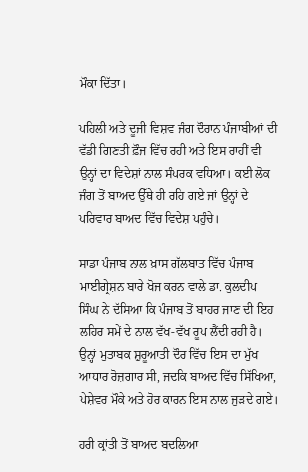ਮੌਕਾ ਦਿੱਤਾ।

ਪਹਿਲੀ ਅਤੇ ਦੂਜੀ ਵਿਸ਼ਵ ਜੰਗ ਦੌਰਾਨ ਪੰਜਾਬੀਆਂ ਦੀ ਵੱਡੀ ਗਿਣਤੀ ਫ਼ੌਜ ਵਿੱਚ ਰਹੀ ਅਤੇ ਇਸ ਰਾਹੀਂ ਵੀ ਉਨ੍ਹਾਂ ਦਾ ਵਿਦੇਸ਼ਾਂ ਨਾਲ ਸੰਪਰਕ ਵਧਿਆ। ਕਈ ਲੋਕ ਜੰਗ ਤੋਂ ਬਾਅਦ ਉੱਥੇ ਹੀ ਰਹਿ ਗਏ ਜਾਂ ਉਨ੍ਹਾਂ ਦੇ ਪਰਿਵਾਰ ਬਾਅਦ ਵਿੱਚ ਵਿਦੇਸ਼ ਪਹੁੰਚੇ।

ਸਾਡਾ ਪੰਜਾਬ ਨਾਲ ਖ਼ਾਸ ਗੱਲਬਾਤ ਵਿੱਚ ਪੰਜਾਬ ਮਾਈਗ੍ਰੇਸ਼ਨ ਬਾਰੇ ਖੋਜ ਕਰਨ ਵਾਲੇ ਡਾ. ਕੁਲਦੀਪ ਸਿੰਘ ਨੇ ਦੱਸਿਆ ਕਿ ਪੰਜਾਬ ਤੋਂ ਬਾਹਰ ਜਾਣ ਦੀ ਇਹ ਲਹਿਰ ਸਮੇਂ ਦੇ ਨਾਲ ਵੱਖ-ਵੱਖ ਰੂਪ ਲੈਂਦੀ ਰਹੀ ਹੈ। ਉਨ੍ਹਾਂ ਮੁਤਾਬਕ ਸ਼ੁਰੂਆਤੀ ਦੌਰ ਵਿੱਚ ਇਸ ਦਾ ਮੁੱਖ ਆਧਾਰ ਰੋਜ਼ਗਾਰ ਸੀ, ਜਦਕਿ ਬਾਅਦ ਵਿੱਚ ਸਿੱਖਿਆ, ਪੇਸ਼ੇਵਰ ਮੌਕੇ ਅਤੇ ਹੋਰ ਕਾਰਨ ਇਸ ਨਾਲ ਜੁੜਦੇ ਗਏ।

ਹਰੀ ਕ੍ਰਾਂਤੀ ਤੋਂ ਬਾਅਦ ਬਦਲਿਆ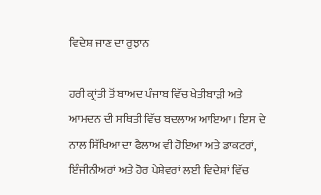ਵਿਦੇਸ਼ ਜਾਣ ਦਾ ਰੁਝਾਨ

ਹਰੀ ਕ੍ਰਾਂਤੀ ਤੋਂ ਬਾਅਦ ਪੰਜਾਬ ਵਿੱਚ ਖੇਤੀਬਾੜੀ ਅਤੇ ਆਮਦਨ ਦੀ ਸਥਿਤੀ ਵਿੱਚ ਬਦਲਾਅ ਆਇਆ। ਇਸ ਦੇ ਨਾਲ ਸਿੱਖਿਆ ਦਾ ਫੈਲਾਅ ਵੀ ਹੋਇਆ ਅਤੇ ਡਾਕਟਰਾਂ, ਇੰਜੀਨੀਅਰਾਂ ਅਤੇ ਹੋਰ ਪੇਸ਼ੇਵਰਾਂ ਲਈ ਵਿਦੇਸ਼ਾਂ ਵਿੱਚ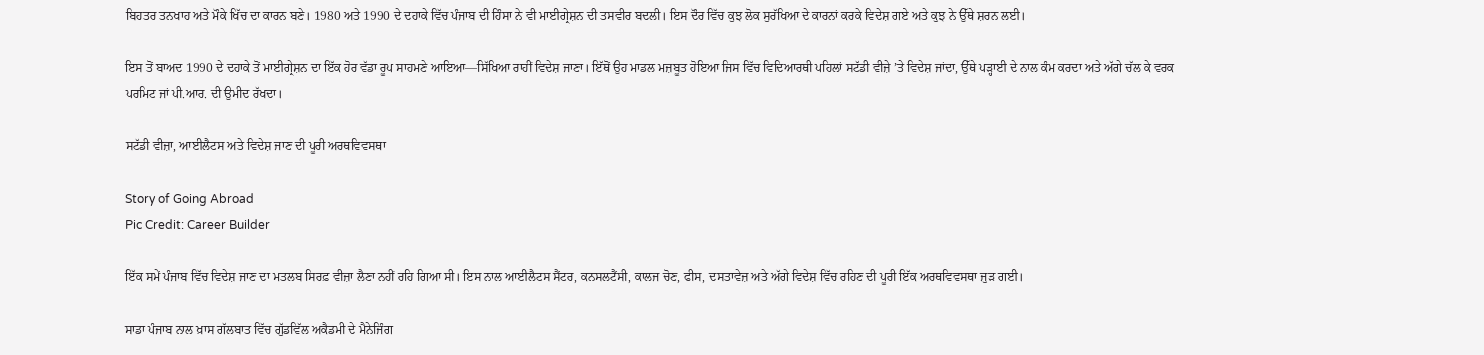ਬਿਹਤਰ ਤਨਖਾਹ ਅਤੇ ਮੌਕੇ ਖਿੱਚ ਦਾ ਕਾਰਨ ਬਣੇ। 1980 ਅਤੇ 1990 ਦੇ ਦਹਾਕੇ ਵਿੱਚ ਪੰਜਾਬ ਦੀ ਹਿੰਸਾ ਨੇ ਵੀ ਮਾਈਗ੍ਰੇਸ਼ਨ ਦੀ ਤਸਵੀਰ ਬਦਲੀ। ਇਸ ਦੌਰ ਵਿੱਚ ਕੁਝ ਲੋਕ ਸੁਰੱਖਿਆ ਦੇ ਕਾਰਨਾਂ ਕਰਕੇ ਵਿਦੇਸ਼ ਗਏ ਅਤੇ ਕੁਝ ਨੇ ਉੱਥੇ ਸ਼ਰਨ ਲਈ।

ਇਸ ਤੋਂ ਬਾਅਦ 1990 ਦੇ ਦਹਾਕੇ ਤੋਂ ਮਾਈਗ੍ਰੇਸ਼ਨ ਦਾ ਇੱਕ ਹੋਰ ਵੱਡਾ ਰੂਪ ਸਾਹਮਣੇ ਆਇਆ—ਸਿੱਖਿਆ ਰਾਹੀਂ ਵਿਦੇਸ਼ ਜਾਣਾ। ਇੱਥੋਂ ਉਹ ਮਾਡਲ ਮਜ਼ਬੂਤ ਹੋਇਆ ਜਿਸ ਵਿੱਚ ਵਿਦਿਆਰਥੀ ਪਹਿਲਾਂ ਸਟੱਡੀ ਵੀਜ਼ੇ ’ਤੇ ਵਿਦੇਸ਼ ਜਾਂਦਾ, ਉੱਥੇ ਪੜ੍ਹਾਈ ਦੇ ਨਾਲ ਕੰਮ ਕਰਦਾ ਅਤੇ ਅੱਗੇ ਚੱਲ ਕੇ ਵਰਕ ਪਰਮਿਟ ਜਾਂ ਪੀ.ਆਰ. ਦੀ ਉਮੀਦ ਰੱਖਦਾ।

ਸਟੱਡੀ ਵੀਜ਼ਾ, ਆਈਲੈਟਸ ਅਤੇ ਵਿਦੇਸ਼ ਜਾਣ ਦੀ ਪੂਰੀ ਅਰਥਵਿਵਸਥਾ

Story of Going Abroad
Pic Credit: Career Builder

ਇੱਕ ਸਮੇਂ ਪੰਜਾਬ ਵਿੱਚ ਵਿਦੇਸ਼ ਜਾਣ ਦਾ ਮਤਲਬ ਸਿਰਫ਼ ਵੀਜ਼ਾ ਲੈਣਾ ਨਹੀਂ ਰਹਿ ਗਿਆ ਸੀ। ਇਸ ਨਾਲ ਆਈਲੈਟਸ ਸੈਂਟਰ, ਕਨਸਲਟੈਂਸੀ, ਕਾਲਜ ਚੋਣ, ਫੀਸ, ਦਸਤਾਵੇਜ਼ ਅਤੇ ਅੱਗੇ ਵਿਦੇਸ਼ ਵਿੱਚ ਰਹਿਣ ਦੀ ਪੂਰੀ ਇੱਕ ਅਰਥਵਿਵਸਥਾ ਜੁੜ ਗਈ।

ਸਾਡਾ ਪੰਜਾਬ ਨਾਲ ਖ਼ਾਸ ਗੱਲਬਾਤ ਵਿੱਚ ਗੁੱਡਵਿੱਲ ਅਕੈਡਮੀ ਦੇ ਮੈਨੇਜਿੰਗ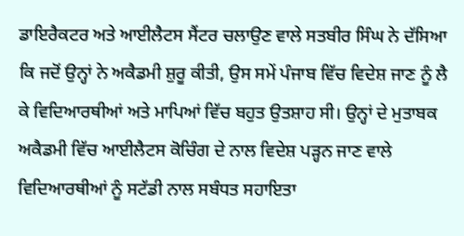ਡਾਇਰੈਕਟਰ ਅਤੇ ਆਈਲੈਟਸ ਸੈਂਟਰ ਚਲਾਉਣ ਵਾਲੇ ਸਤਬੀਰ ਸਿੰਘ ਨੇ ਦੱਸਿਆ ਕਿ ਜਦੋਂ ਉਨ੍ਹਾਂ ਨੇ ਅਕੈਡਮੀ ਸ਼ੁਰੂ ਕੀਤੀ, ਉਸ ਸਮੇਂ ਪੰਜਾਬ ਵਿੱਚ ਵਿਦੇਸ਼ ਜਾਣ ਨੂੰ ਲੈ ਕੇ ਵਿਦਿਆਰਥੀਆਂ ਅਤੇ ਮਾਪਿਆਂ ਵਿੱਚ ਬਹੁਤ ਉਤਸ਼ਾਹ ਸੀ। ਉਨ੍ਹਾਂ ਦੇ ਮੁਤਾਬਕ ਅਕੈਡਮੀ ਵਿੱਚ ਆਈਲੈਟਸ ਕੋਚਿੰਗ ਦੇ ਨਾਲ ਵਿਦੇਸ਼ ਪੜ੍ਹਨ ਜਾਣ ਵਾਲੇ ਵਿਦਿਆਰਥੀਆਂ ਨੂੰ ਸਟੱਡੀ ਨਾਲ ਸਬੰਧਤ ਸਹਾਇਤਾ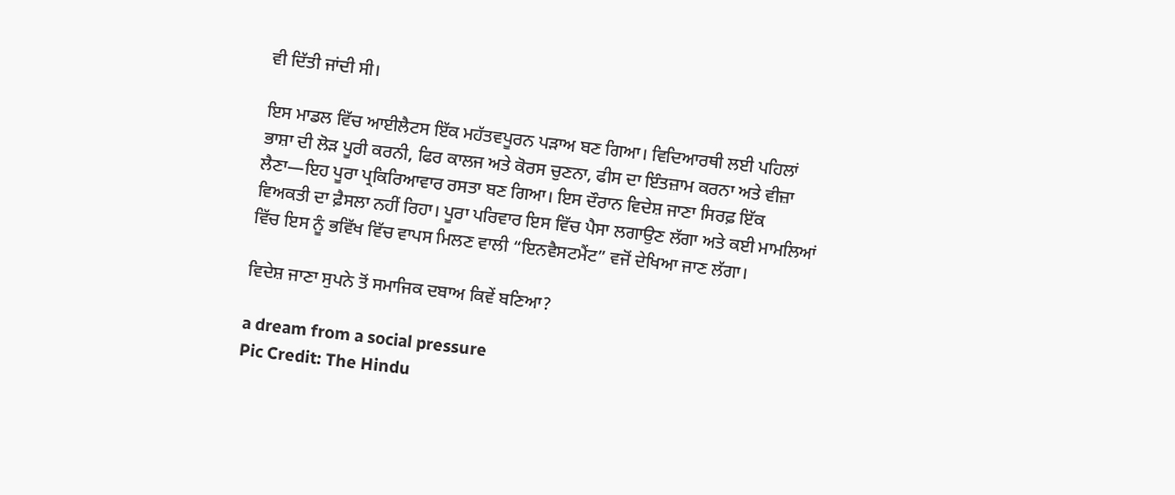ਵੀ ਦਿੱਤੀ ਜਾਂਦੀ ਸੀ।

ਇਸ ਮਾਡਲ ਵਿੱਚ ਆਈਲੈਟਸ ਇੱਕ ਮਹੱਤਵਪੂਰਨ ਪੜਾਅ ਬਣ ਗਿਆ। ਵਿਦਿਆਰਥੀ ਲਈ ਪਹਿਲਾਂ ਭਾਸ਼ਾ ਦੀ ਲੋੜ ਪੂਰੀ ਕਰਨੀ, ਫਿਰ ਕਾਲਜ ਅਤੇ ਕੋਰਸ ਚੁਣਨਾ, ਫੀਸ ਦਾ ਇੰਤਜ਼ਾਮ ਕਰਨਾ ਅਤੇ ਵੀਜ਼ਾ ਲੈਣਾ—ਇਹ ਪੂਰਾ ਪ੍ਰਕਿਰਿਆਵਾਰ ਰਸਤਾ ਬਣ ਗਿਆ। ਇਸ ਦੌਰਾਨ ਵਿਦੇਸ਼ ਜਾਣਾ ਸਿਰਫ਼ ਇੱਕ ਵਿਅਕਤੀ ਦਾ ਫ਼ੈਸਲਾ ਨਹੀਂ ਰਿਹਾ। ਪੂਰਾ ਪਰਿਵਾਰ ਇਸ ਵਿੱਚ ਪੈਸਾ ਲਗਾਉਣ ਲੱਗਾ ਅਤੇ ਕਈ ਮਾਮਲਿਆਂ ਵਿੱਚ ਇਸ ਨੂੰ ਭਵਿੱਖ ਵਿੱਚ ਵਾਪਸ ਮਿਲਣ ਵਾਲੀ “ਇਨਵੈਸਟਮੈਂਟ” ਵਜੋਂ ਦੇਖਿਆ ਜਾਣ ਲੱਗਾ।

ਵਿਦੇਸ਼ ਜਾਣਾ ਸੁਪਨੇ ਤੋਂ ਸਮਾਜਿਕ ਦਬਾਅ ਕਿਵੇਂ ਬਣਿਆ?

a dream from a social pressure
Pic Credit: The Hindu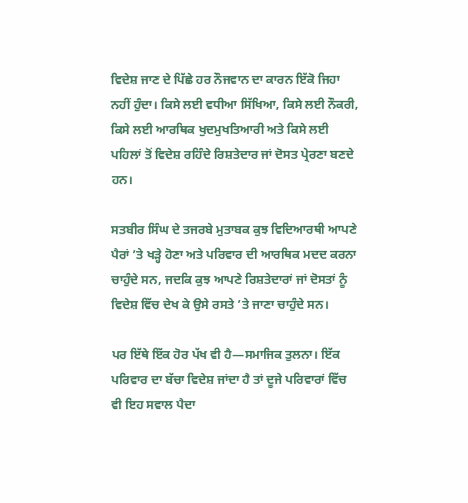ਵਿਦੇਸ਼ ਜਾਣ ਦੇ ਪਿੱਛੇ ਹਰ ਨੌਜਵਾਨ ਦਾ ਕਾਰਨ ਇੱਕੋ ਜਿਹਾ ਨਹੀਂ ਹੁੰਦਾ। ਕਿਸੇ ਲਈ ਵਧੀਆ ਸਿੱਖਿਆ, ਕਿਸੇ ਲਈ ਨੌਕਰੀ, ਕਿਸੇ ਲਈ ਆਰਥਿਕ ਖੁਦਮੁਖਤਿਆਰੀ ਅਤੇ ਕਿਸੇ ਲਈ ਪਹਿਲਾਂ ਤੋਂ ਵਿਦੇਸ਼ ਰਹਿੰਦੇ ਰਿਸ਼ਤੇਦਾਰ ਜਾਂ ਦੋਸਤ ਪ੍ਰੇਰਣਾ ਬਣਦੇ ਹਨ।

ਸਤਬੀਰ ਸਿੰਘ ਦੇ ਤਜਰਬੇ ਮੁਤਾਬਕ ਕੁਝ ਵਿਦਿਆਰਥੀ ਆਪਣੇ ਪੈਰਾਂ ’ਤੇ ਖੜ੍ਹੇ ਹੋਣਾ ਅਤੇ ਪਰਿਵਾਰ ਦੀ ਆਰਥਿਕ ਮਦਦ ਕਰਨਾ ਚਾਹੁੰਦੇ ਸਨ, ਜਦਕਿ ਕੁਝ ਆਪਣੇ ਰਿਸ਼ਤੇਦਾਰਾਂ ਜਾਂ ਦੋਸਤਾਂ ਨੂੰ ਵਿਦੇਸ਼ ਵਿੱਚ ਦੇਖ ਕੇ ਉਸੇ ਰਸਤੇ ’ਤੇ ਜਾਣਾ ਚਾਹੁੰਦੇ ਸਨ।

ਪਰ ਇੱਥੇ ਇੱਕ ਹੋਰ ਪੱਖ ਵੀ ਹੈ—ਸਮਾਜਿਕ ਤੁਲਨਾ। ਇੱਕ ਪਰਿਵਾਰ ਦਾ ਬੱਚਾ ਵਿਦੇਸ਼ ਜਾਂਦਾ ਹੈ ਤਾਂ ਦੂਜੇ ਪਰਿਵਾਰਾਂ ਵਿੱਚ ਵੀ ਇਹ ਸਵਾਲ ਪੈਦਾ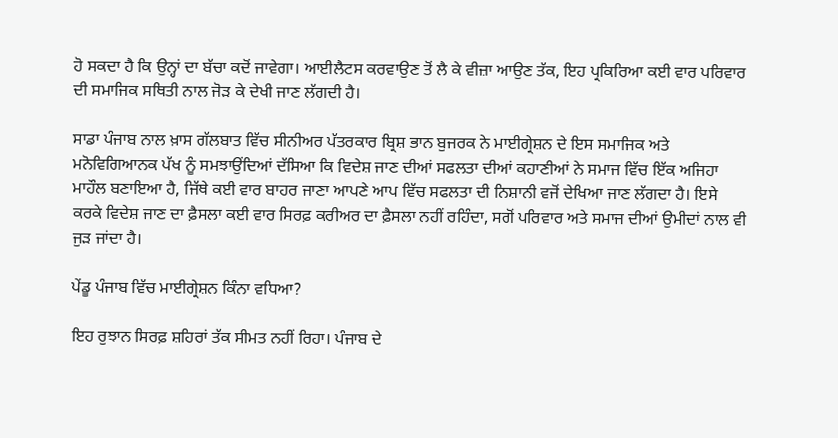ਹੋ ਸਕਦਾ ਹੈ ਕਿ ਉਨ੍ਹਾਂ ਦਾ ਬੱਚਾ ਕਦੋਂ ਜਾਵੇਗਾ। ਆਈਲੈਟਸ ਕਰਵਾਉਣ ਤੋਂ ਲੈ ਕੇ ਵੀਜ਼ਾ ਆਉਣ ਤੱਕ, ਇਹ ਪ੍ਰਕਿਰਿਆ ਕਈ ਵਾਰ ਪਰਿਵਾਰ ਦੀ ਸਮਾਜਿਕ ਸਥਿਤੀ ਨਾਲ ਜੋੜ ਕੇ ਦੇਖੀ ਜਾਣ ਲੱਗਦੀ ਹੈ।

ਸਾਡਾ ਪੰਜਾਬ ਨਾਲ ਖ਼ਾਸ ਗੱਲਬਾਤ ਵਿੱਚ ਸੀਨੀਅਰ ਪੱਤਰਕਾਰ ਬ੍ਰਿਸ਼ ਭਾਨ ਬੁਜਰਕ ਨੇ ਮਾਈਗ੍ਰੇਸ਼ਨ ਦੇ ਇਸ ਸਮਾਜਿਕ ਅਤੇ ਮਨੋਵਿਗਿਆਨਕ ਪੱਖ ਨੂੰ ਸਮਝਾਉਂਦਿਆਂ ਦੱਸਿਆ ਕਿ ਵਿਦੇਸ਼ ਜਾਣ ਦੀਆਂ ਸਫਲਤਾ ਦੀਆਂ ਕਹਾਣੀਆਂ ਨੇ ਸਮਾਜ ਵਿੱਚ ਇੱਕ ਅਜਿਹਾ ਮਾਹੌਲ ਬਣਾਇਆ ਹੈ, ਜਿੱਥੇ ਕਈ ਵਾਰ ਬਾਹਰ ਜਾਣਾ ਆਪਣੇ ਆਪ ਵਿੱਚ ਸਫਲਤਾ ਦੀ ਨਿਸ਼ਾਨੀ ਵਜੋਂ ਦੇਖਿਆ ਜਾਣ ਲੱਗਦਾ ਹੈ। ਇਸੇ ਕਰਕੇ ਵਿਦੇਸ਼ ਜਾਣ ਦਾ ਫ਼ੈਸਲਾ ਕਈ ਵਾਰ ਸਿਰਫ਼ ਕਰੀਅਰ ਦਾ ਫ਼ੈਸਲਾ ਨਹੀਂ ਰਹਿੰਦਾ, ਸਗੋਂ ਪਰਿਵਾਰ ਅਤੇ ਸਮਾਜ ਦੀਆਂ ਉਮੀਦਾਂ ਨਾਲ ਵੀ ਜੁੜ ਜਾਂਦਾ ਹੈ।

ਪੇਂਡੂ ਪੰਜਾਬ ਵਿੱਚ ਮਾਈਗ੍ਰੇਸ਼ਨ ਕਿੰਨਾ ਵਧਿਆ?

ਇਹ ਰੁਝਾਨ ਸਿਰਫ਼ ਸ਼ਹਿਰਾਂ ਤੱਕ ਸੀਮਤ ਨਹੀਂ ਰਿਹਾ। ਪੰਜਾਬ ਦੇ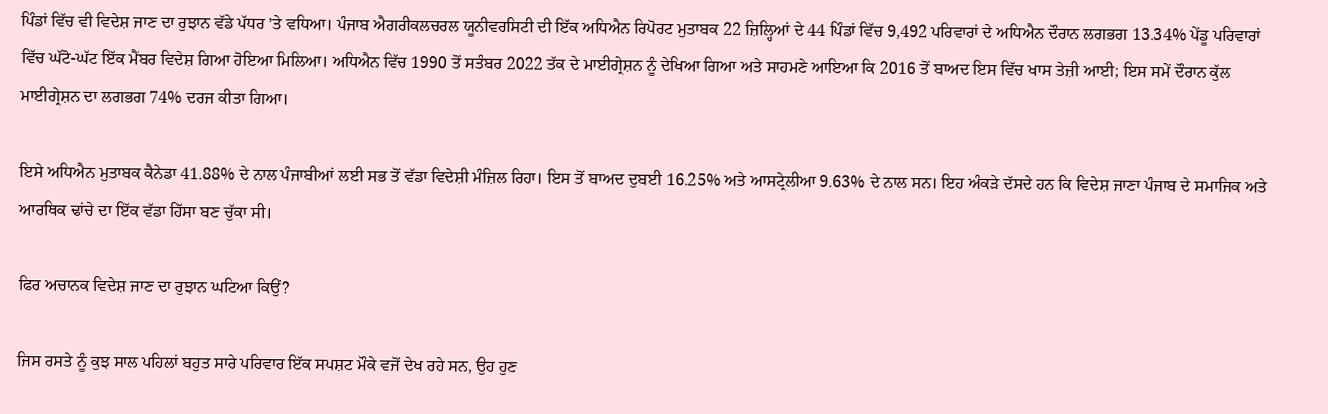ਪਿੰਡਾਂ ਵਿੱਚ ਵੀ ਵਿਦੇਸ਼ ਜਾਣ ਦਾ ਰੁਝਾਨ ਵੱਡੇ ਪੱਧਰ ’ਤੇ ਵਧਿਆ। ਪੰਜਾਬ ਐਗਰੀਕਲਚਰਲ ਯੂਨੀਵਰਸਿਟੀ ਦੀ ਇੱਕ ਅਧਿਐਨ ਰਿਪੋਰਟ ਮੁਤਾਬਕ 22 ਜ਼ਿਲ੍ਹਿਆਂ ਦੇ 44 ਪਿੰਡਾਂ ਵਿੱਚ 9,492 ਪਰਿਵਾਰਾਂ ਦੇ ਅਧਿਐਨ ਦੌਰਾਨ ਲਗਭਗ 13.34% ਪੇਂਡੂ ਪਰਿਵਾਰਾਂ ਵਿੱਚ ਘੱਟੋ-ਘੱਟ ਇੱਕ ਮੈਂਬਰ ਵਿਦੇਸ਼ ਗਿਆ ਹੋਇਆ ਮਿਲਿਆ। ਅਧਿਐਨ ਵਿੱਚ 1990 ਤੋਂ ਸਤੰਬਰ 2022 ਤੱਕ ਦੇ ਮਾਈਗ੍ਰੇਸ਼ਨ ਨੂੰ ਦੇਖਿਆ ਗਿਆ ਅਤੇ ਸਾਹਮਣੇ ਆਇਆ ਕਿ 2016 ਤੋਂ ਬਾਅਦ ਇਸ ਵਿੱਚ ਖਾਸ ਤੇਜ਼ੀ ਆਈ; ਇਸ ਸਮੇਂ ਦੌਰਾਨ ਕੁੱਲ ਮਾਈਗ੍ਰੇਸ਼ਨ ਦਾ ਲਗਭਗ 74% ਦਰਜ ਕੀਤਾ ਗਿਆ।

ਇਸੇ ਅਧਿਐਨ ਮੁਤਾਬਕ ਕੈਨੇਡਾ 41.88% ਦੇ ਨਾਲ ਪੰਜਾਬੀਆਂ ਲਈ ਸਭ ਤੋਂ ਵੱਡਾ ਵਿਦੇਸ਼ੀ ਮੰਜ਼ਿਲ ਰਿਹਾ। ਇਸ ਤੋਂ ਬਾਅਦ ਦੁਬਈ 16.25% ਅਤੇ ਆਸਟ੍ਰੇਲੀਆ 9.63% ਦੇ ਨਾਲ ਸਨ। ਇਹ ਅੰਕੜੇ ਦੱਸਦੇ ਹਨ ਕਿ ਵਿਦੇਸ਼ ਜਾਣਾ ਪੰਜਾਬ ਦੇ ਸਮਾਜਿਕ ਅਤੇ ਆਰਥਿਕ ਢਾਂਚੇ ਦਾ ਇੱਕ ਵੱਡਾ ਹਿੱਸਾ ਬਣ ਚੁੱਕਾ ਸੀ।

ਫਿਰ ਅਚਾਨਕ ਵਿਦੇਸ਼ ਜਾਣ ਦਾ ਰੁਝਾਨ ਘਟਿਆ ਕਿਉਂ?

ਜਿਸ ਰਸਤੇ ਨੂੰ ਕੁਝ ਸਾਲ ਪਹਿਲਾਂ ਬਹੁਤ ਸਾਰੇ ਪਰਿਵਾਰ ਇੱਕ ਸਪਸ਼ਟ ਮੌਕੇ ਵਜੋਂ ਦੇਖ ਰਹੇ ਸਨ, ਉਹ ਹੁਣ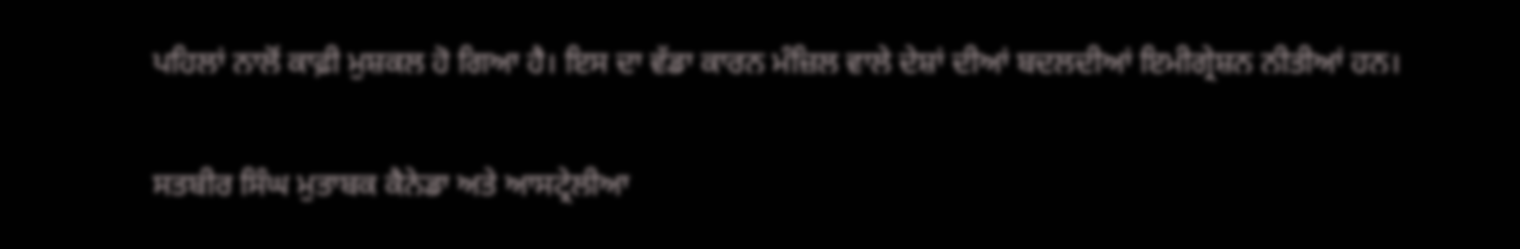ਪਹਿਲਾਂ ਨਾਲੋਂ ਕਾਫ਼ੀ ਮੁਸ਼ਕਲ ਹੋ ਗਿਆ ਹੈ। ਇਸ ਦਾ ਵੱਡਾ ਕਾਰਨ ਮੰਜ਼ਿਲ ਵਾਲੇ ਦੇਸ਼ਾਂ ਦੀਆਂ ਬਦਲਦੀਆਂ ਇਮੀਗ੍ਰੇਸ਼ਨ ਨੀਤੀਆਂ ਹਨ।

ਸਤਬੀਰ ਸਿੰਘ ਮੁਤਾਬਕ ਕੈਨੇਡਾ ਅਤੇ ਆਸਟ੍ਰੇਲੀਆ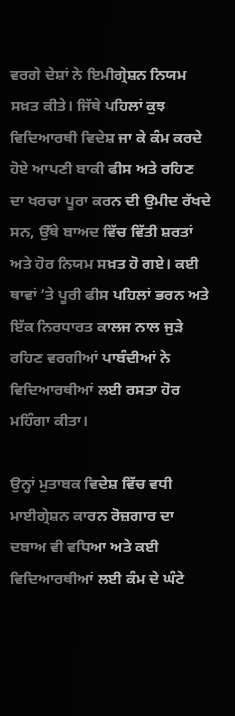ਵਰਗੇ ਦੇਸ਼ਾਂ ਨੇ ਇਮੀਗ੍ਰੇਸ਼ਨ ਨਿਯਮ ਸਖ਼ਤ ਕੀਤੇ। ਜਿੱਥੇ ਪਹਿਲਾਂ ਕੁਝ ਵਿਦਿਆਰਥੀ ਵਿਦੇਸ਼ ਜਾ ਕੇ ਕੰਮ ਕਰਦੇ ਹੋਏ ਆਪਣੀ ਬਾਕੀ ਫੀਸ ਅਤੇ ਰਹਿਣ ਦਾ ਖਰਚਾ ਪੂਰਾ ਕਰਨ ਦੀ ਉਮੀਦ ਰੱਖਦੇ ਸਨ, ਉੱਥੇ ਬਾਅਦ ਵਿੱਚ ਵਿੱਤੀ ਸ਼ਰਤਾਂ ਅਤੇ ਹੋਰ ਨਿਯਮ ਸਖ਼ਤ ਹੋ ਗਏ। ਕਈ ਥਾਵਾਂ ’ਤੇ ਪੂਰੀ ਫੀਸ ਪਹਿਲਾਂ ਭਰਨ ਅਤੇ ਇੱਕ ਨਿਰਧਾਰਤ ਕਾਲਜ ਨਾਲ ਜੁੜੇ ਰਹਿਣ ਵਰਗੀਆਂ ਪਾਬੰਦੀਆਂ ਨੇ ਵਿਦਿਆਰਥੀਆਂ ਲਈ ਰਸਤਾ ਹੋਰ ਮਹਿੰਗਾ ਕੀਤਾ।

ਉਨ੍ਹਾਂ ਮੁਤਾਬਕ ਵਿਦੇਸ਼ ਵਿੱਚ ਵਧੀ ਮਾਈਗ੍ਰੇਸ਼ਨ ਕਾਰਨ ਰੋਜ਼ਗਾਰ ਦਾ ਦਬਾਅ ਵੀ ਵਧਿਆ ਅਤੇ ਕਈ ਵਿਦਿਆਰਥੀਆਂ ਲਈ ਕੰਮ ਦੇ ਘੰਟੇ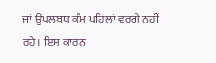ਜਾਂ ਉਪਲਬਧ ਕੰਮ ਪਹਿਲਾਂ ਵਰਗੇ ਨਹੀਂ ਰਹੇ। ਇਸ ਕਾਰਨ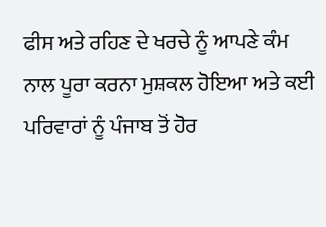ਫੀਸ ਅਤੇ ਰਹਿਣ ਦੇ ਖਰਚੇ ਨੂੰ ਆਪਣੇ ਕੰਮ ਨਾਲ ਪੂਰਾ ਕਰਨਾ ਮੁਸ਼ਕਲ ਹੋਇਆ ਅਤੇ ਕਈ ਪਰਿਵਾਰਾਂ ਨੂੰ ਪੰਜਾਬ ਤੋਂ ਹੋਰ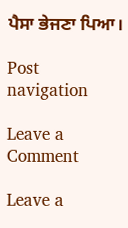ਪੈਸਾ ਭੇਜਣਾ ਪਿਆ।

Post navigation

Leave a Comment

Leave a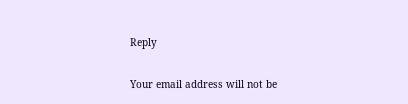Reply

Your email address will not be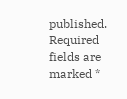published. Required fields are marked *